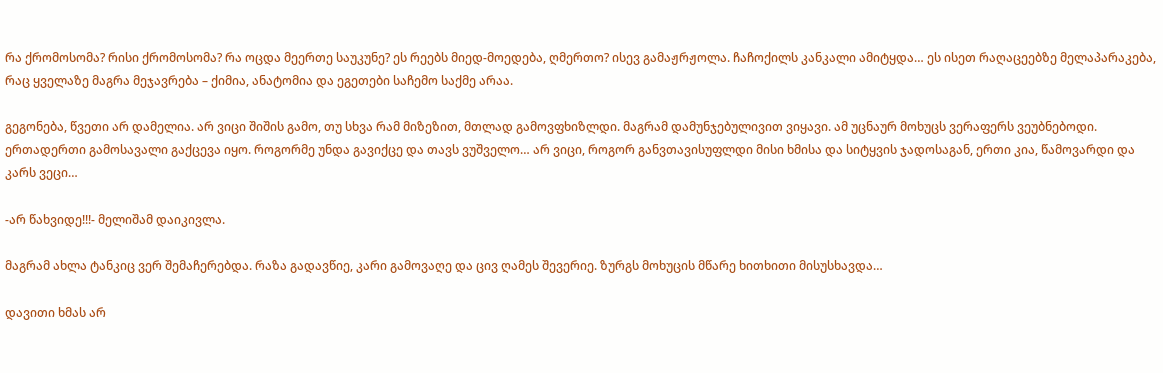რა ქრომოსომა? რისი ქრომოსომა? რა ოცდა მეერთე საუკუნე? ეს რეებს მიედ-მოედება, ღმერთო? ისევ გამაჟრჟოლა. ჩაჩოქილს კანკალი ამიტყდა… ეს ისეთ რაღაცეებზე მელაპარაკება, რაც ყველაზე მაგრა მეჯავრება – ქიმია, ანატომია და ეგეთები საჩემო საქმე არაა.

გეგონება, წვეთი არ დამელია. არ ვიცი შიშის გამო, თუ სხვა რამ მიზეზით, მთლად გამოვფხიზლდი. მაგრამ დამუნჯებულივით ვიყავი. ამ უცნაურ მოხუცს ვერაფერს ვეუბნებოდი. ერთადერთი გამოსავალი გაქცევა იყო. როგორმე უნდა გავიქცე და თავს ვუშველო… არ ვიცი, როგორ განვთავისუფლდი მისი ხმისა და სიტყვის ჯადოსაგან, ერთი კია, წამოვარდი და კარს ვეცი…

-არ წახვიდე!!!- მელიშამ დაიკივლა.

მაგრამ ახლა ტანკიც ვერ შემაჩერებდა. რაზა გადავწიე, კარი გამოვაღე და ცივ ღამეს შევერიე. ზურგს მოხუცის მწარე ხითხითი მისუსხავდა…

დავითი ხმას არ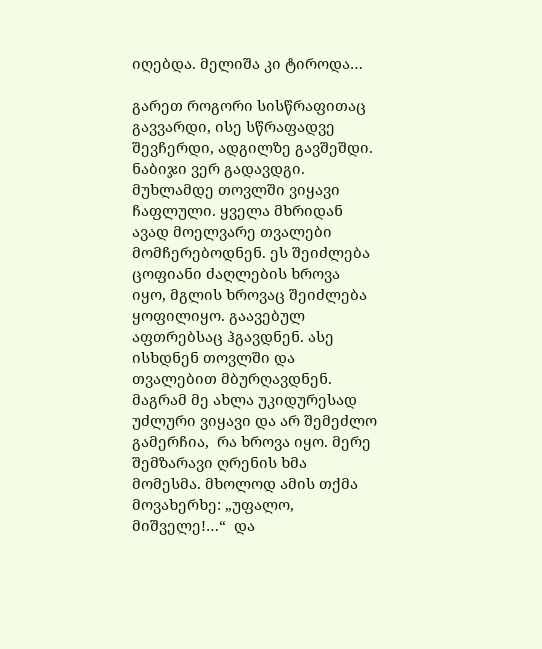იღებდა. მელიშა კი ტიროდა…

გარეთ როგორი სისწრაფითაც გავვარდი, ისე სწრაფადვე შევჩერდი, ადგილზე გავშეშდი. ნაბიჯი ვერ გადავდგი. მუხლამდე თოვლში ვიყავი ჩაფლული. ყველა მხრიდან ავად მოელვარე თვალები მომჩერებოდნენ. ეს შეიძლება ცოფიანი ძაღლების ხროვა იყო, მგლის ხროვაც შეიძლება ყოფილიყო. გაავებულ აფთრებსაც ჰგავდნენ. ასე ისხდნენ თოვლში და თვალებით მბურღავდნენ. მაგრამ მე ახლა უკიდურესად უძლური ვიყავი და არ შემეძლო გამერჩია,  რა ხროვა იყო. მერე შემზარავი ღრენის ხმა მომესმა. მხოლოდ ამის თქმა მოვახერხე: „უფალო, მიშველე!…“  და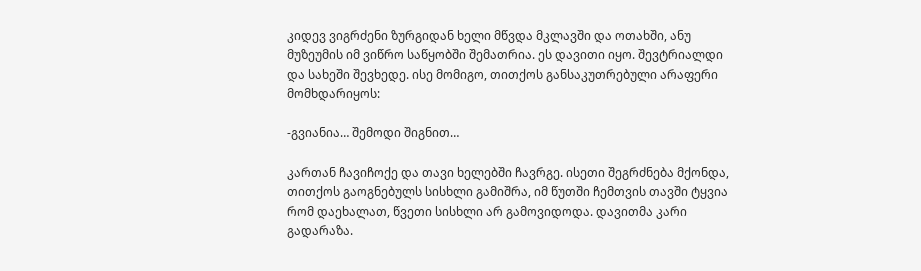კიდევ ვიგრძენი ზურგიდან ხელი მწვდა მკლავში და ოთახში, ანუ მუზეუმის იმ ვიწრო საწყობში შემათრია. ეს დავითი იყო. შევტრიალდი და სახეში შევხედე. ისე მომიგო, თითქოს განსაკუთრებული არაფერი მომხდარიყოს:

-გვიანია… შემოდი შიგნით…

კართან ჩავიჩოქე და თავი ხელებში ჩავრგე. ისეთი შეგრძნება მქონდა, თითქოს გაოგნებულს სისხლი გამიშრა, იმ წუთში ჩემთვის თავში ტყვია რომ დაეხალათ, წვეთი სისხლი არ გამოვიდოდა. დავითმა კარი გადარაზა.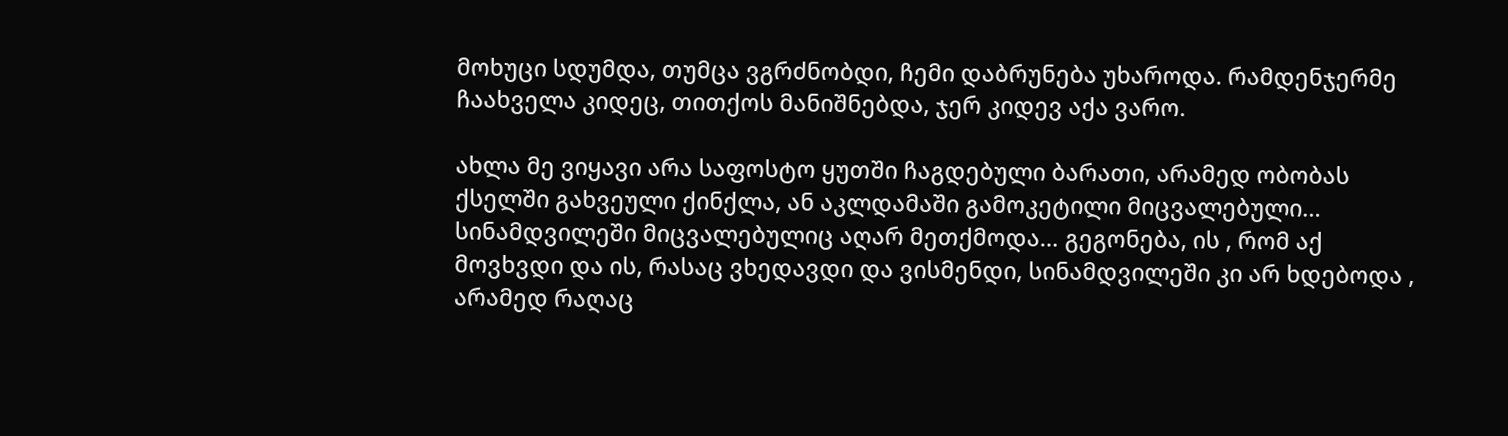მოხუცი სდუმდა, თუმცა ვგრძნობდი, ჩემი დაბრუნება უხაროდა. რამდენჯერმე ჩაახველა კიდეც, თითქოს მანიშნებდა, ჯერ კიდევ აქა ვარო.

ახლა მე ვიყავი არა საფოსტო ყუთში ჩაგდებული ბარათი, არამედ ობობას ქსელში გახვეული ქინქლა, ან აკლდამაში გამოკეტილი მიცვალებული…  სინამდვილეში მიცვალებულიც აღარ მეთქმოდა… გეგონება, ის , რომ აქ მოვხვდი და ის, რასაც ვხედავდი და ვისმენდი, სინამდვილეში კი არ ხდებოდა , არამედ რაღაც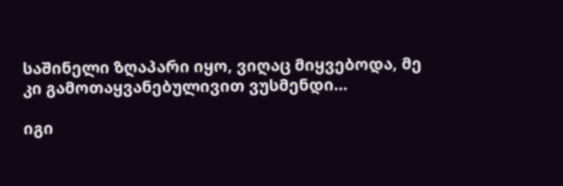საშინელი ზღაპარი იყო, ვიღაც მიყვებოდა, მე კი გამოთაყვანებულივით ვუსმენდი…

იგი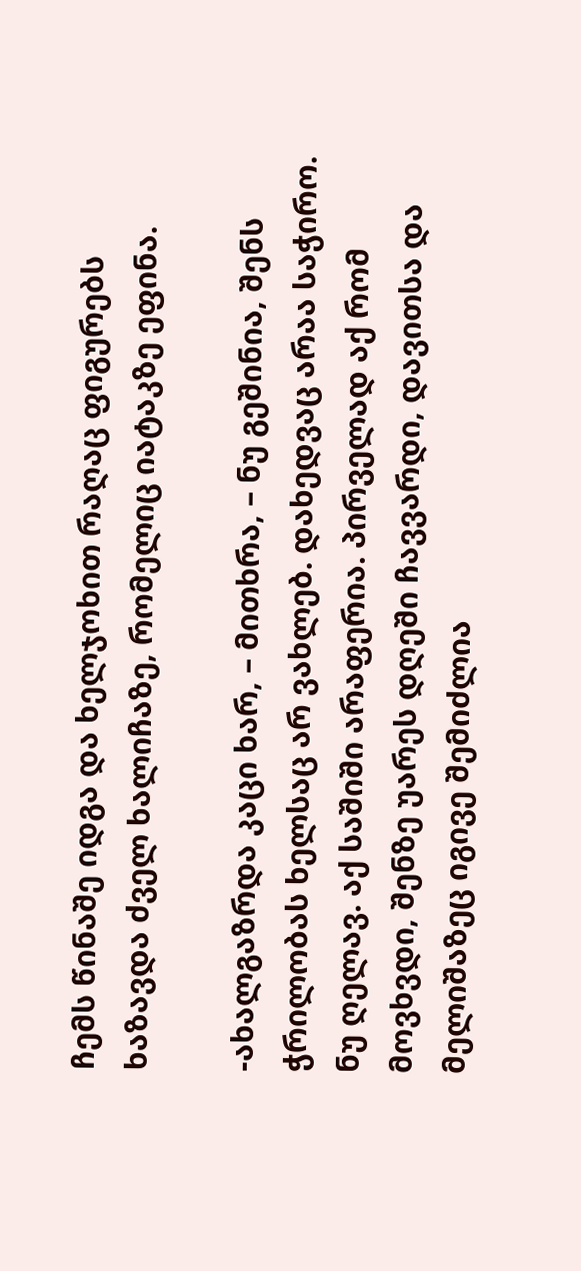ჩემს წინაშე იდგა და ხელჯოხით რაღაც ფიგურებს ხაზავდა ძველ ხალიჩაზე, რომელიც იატაკზე ეფინა.

-ახალგაზრდა კაცი ხარ, – მითხრა, – ნუ გეშინია, შენს ჭრილობას ხელსაც არ ვახლებ. დახედვაც არაა საჭირო. ნუ ღელავ. აქ საშიში არაფერია. პირველად აქ რომ მოვხვდი, შენზე უარეს დღეში ჩავვარდი, დავითსა და მელიშაზეც იგივე შემიძლია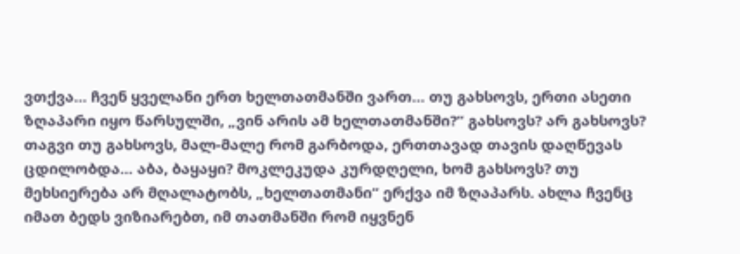ვთქვა… ჩვენ ყველანი ერთ ხელთათმანში ვართ… თუ გახსოვს, ერთი ასეთი ზღაპარი იყო წარსულში, „ვინ არის ამ ხელთათმანში?“ გახსოვს? არ გახსოვს? თაგვი თუ გახსოვს, მალ-მალე რომ გარბოდა, ერთთავად თავის დაღწევას ცდილობდა… აბა, ბაყაყი? მოკლეკუდა კურდღელი, ხომ გახსოვს? თუ მეხსიერება არ მღალატობს, „ხელთათმანი“ ერქვა იმ ზღაპარს. ახლა ჩვენც იმათ ბედს ვიზიარებთ, იმ თათმანში რომ იყვნენ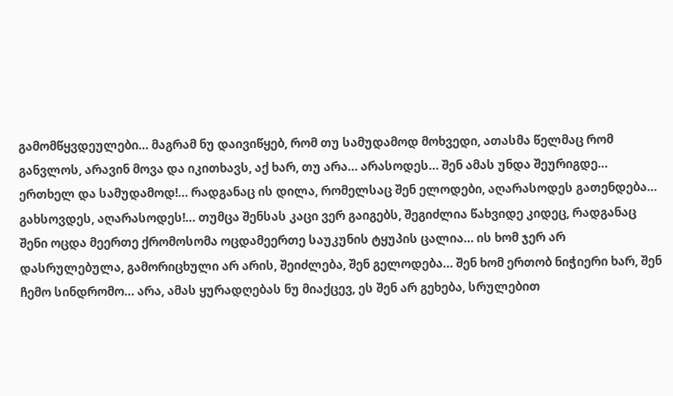გამომწყვდეულები… მაგრამ ნუ დაივიწყებ, რომ თუ სამუდამოდ მოხვედი, ათასმა წელმაც რომ განვლოს, არავინ მოვა და იკითხავს, აქ ხარ, თუ არა… არასოდეს… შენ ამას უნდა შეურიგდე… ერთხელ და სამუდამოდ!… რადგანაც ის დილა, რომელსაც შენ ელოდები, აღარასოდეს გათენდება… გახსოვდეს, აღარასოდეს!… თუმცა შენსას კაცი ვერ გაიგებს, შეგიძლია წახვიდე კიდეც, რადგანაც შენი ოცდა მეერთე ქრომოსომა ოცდამეერთე საუკუნის ტყუპის ცალია… ის ხომ ჯერ არ დასრულებულა, გამორიცხული არ არის, შეიძლება, შენ გელოდება… შენ ხომ ერთობ ნიჭიერი ხარ, შენ ჩემო სინდრომო… არა, ამას ყურადღებას ნუ მიაქცევ, ეს შენ არ გეხება, სრულებით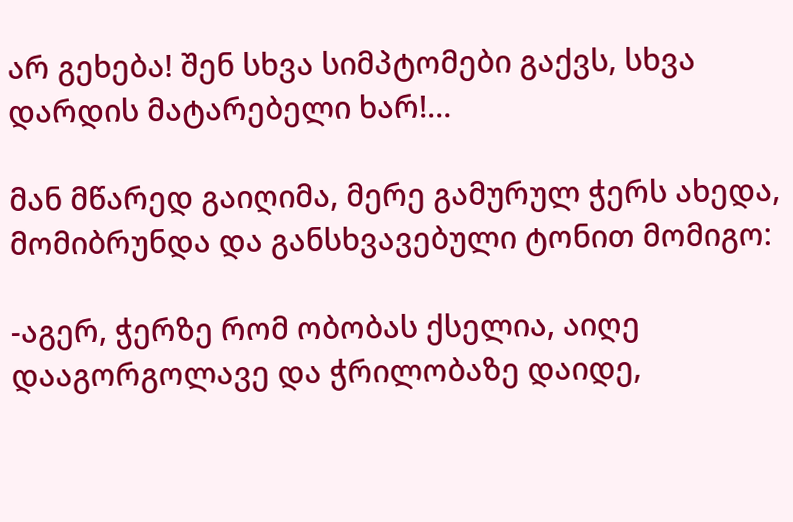არ გეხება! შენ სხვა სიმპტომები გაქვს, სხვა დარდის მატარებელი ხარ!…

მან მწარედ გაიღიმა, მერე გამურულ ჭერს ახედა,  მომიბრუნდა და განსხვავებული ტონით მომიგო:

-აგერ, ჭერზე რომ ობობას ქსელია, აიღე დააგორგოლავე და ჭრილობაზე დაიდე,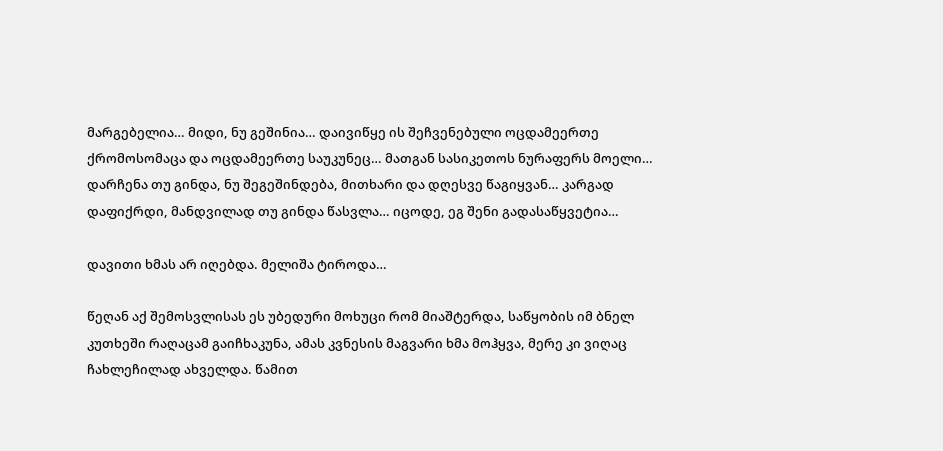მარგებელია… მიდი, ნუ გეშინია… დაივიწყე ის შეჩვენებული ოცდამეერთე ქრომოსომაცა და ოცდამეერთე საუკუნეც… მათგან სასიკეთოს ნურაფერს მოელი… დარჩენა თუ გინდა, ნუ შეგეშინდება, მითხარი და დღესვე წაგიყვან… კარგად დაფიქრდი, მანდვილად თუ გინდა წასვლა… იცოდე, ეგ შენი გადასაწყვეტია…

დავითი ხმას არ იღებდა. მელიშა ტიროდა…

წეღან აქ შემოსვლისას ეს უბედური მოხუცი რომ მიაშტერდა, საწყობის იმ ბნელ კუთხეში რაღაცამ გაიჩხაკუნა, ამას კვნესის მაგვარი ხმა მოჰყვა, მერე კი ვიღაც ჩახლეჩილად ახველდა. წამით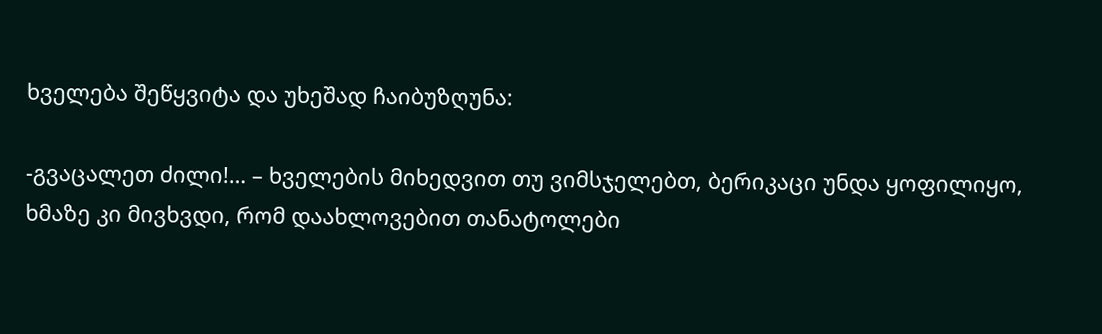ხველება შეწყვიტა და უხეშად ჩაიბუზღუნა:

-გვაცალეთ ძილი!… – ხველების მიხედვით თუ ვიმსჯელებთ, ბერიკაცი უნდა ყოფილიყო, ხმაზე კი მივხვდი, რომ დაახლოვებით თანატოლები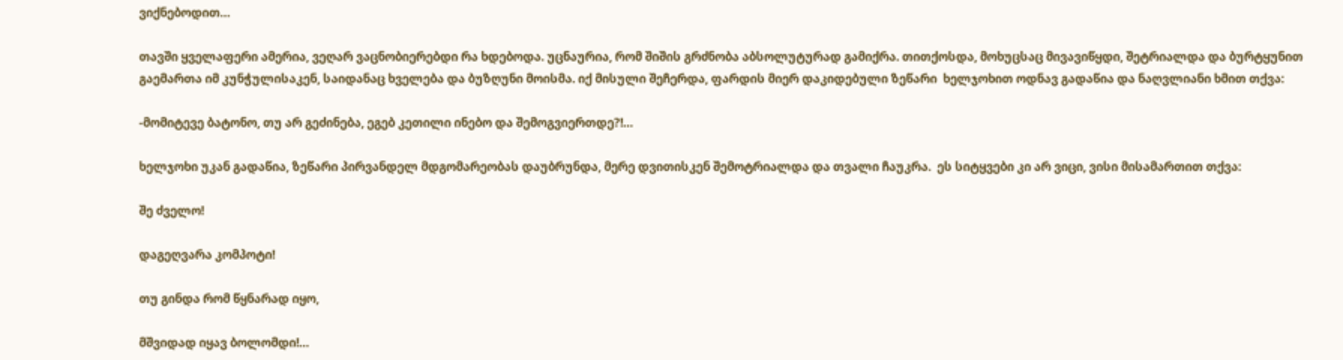ვიქნებოდით…

თავში ყველაფერი ამერია, ვეღარ ვაცნობიერებდი რა ხდებოდა. უცნაურია, რომ შიშის გრძნობა აბსოლუტურად გამიქრა. თითქოსდა, მოხუცსაც მივავიწყდი, შეტრიალდა და ბურტყუნით გაემართა იმ კუნჭულისაკენ, საიდანაც ხველება და ბუზღუნი მოისმა. იქ მისული შეჩერდა, ფარდის მიერ დაკიდებული ზეწარი  ხელჯოხით ოდნავ გადაწია და ნაღვლიანი ხმით თქვა:

-მომიტევე ბატონო, თუ არ გეძინება, ეგებ კეთილი ინებო და შემოგვიერთდე?!…

ხელჯოხი უკან გადაწია, ზეწარი პირვანდელ მდგომარეობას დაუბრუნდა, მერე დვითისკენ შემოტრიალდა და თვალი ჩაუკრა.  ეს სიტყვები კი არ ვიცი, ვისი მისამართით თქვა:

შე ძველო!

დაგეღვარა კომპოტი!

თუ გინდა რომ წყნარად იყო,

მშვიდად იყავ ბოლომდი!…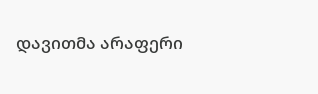დავითმა არაფერი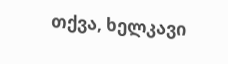თქვა, ხელკავი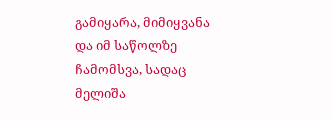გამიყარა, მიმიყვანა და იმ საწოლზე ჩამომსვა, სადაც მელიშა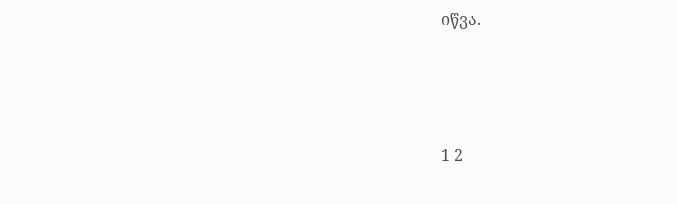იწვა.





1 2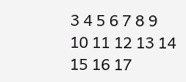3 4 5 6 7 8 9 10 11 12 13 14 15 16 17